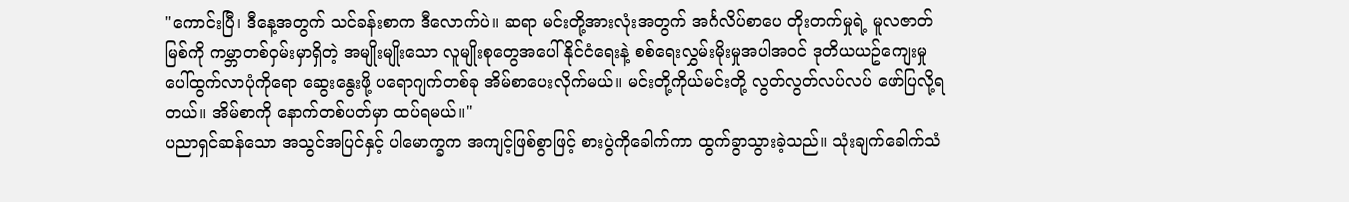"ကောင်းပြီ၊ ဒီနေ့အတွက် သင်ခန်းစာက ဒီလောက်ပဲ။ ဆရာ မင်းတို့အားလုံးအတွက် အင်္ဂလိပ်စာပေ တိုးတက်မှုရဲ့ မူလဇာတ်မြစ်ကို ကမ္ဘာတစ်ဝှမ်းမှာရှိတဲ့ အမျိုးမျိုးသော လူမျိုးစုတွေအပေါ် နိုင်ငံရေးနဲ့ စစ်ရေးလွှမ်းမိုးမှုအပါအဝင် ဒုတိယယဥ်ကျေးမှု ပေါ်ထွက်လာပုံကိုရော ဆွေးနွေးဖို့ ပရောဂျက်တစ်ခု အိမ်စာပေးလိုက်မယ်။ မင်းတို့ကိုယ်မင်းတို့ လွတ်လွတ်လပ်လပ် ဖော်ပြလို့ရတယ်။ အိမ်စာကို နောက်တစ်ပတ်မှာ ထပ်ရမယ်။"
ပညာရှင်ဆန်သော အသွင်အပြင်နှင့် ပါမောက္ခက အကျင့်ဖြစ်စွာဖြင့် စားပွဲကိုခေါက်ကာ ထွက်ခွာသွားခဲ့သည်။ သုံးချက်ခေါက်သံ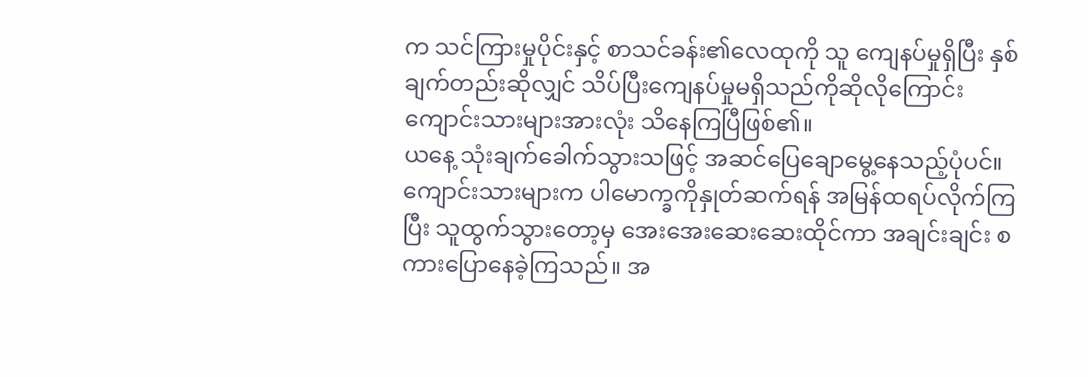က သင်ကြားမှုပိုင်းနှင့် စာသင်ခန်း၏လေထုကို သူ ကျေနပ်မှုရှိပြီး နှစ်ချက်တည်းဆိုလျှင် သိပ်ပြီးကျေနပ်မှုမရှိသည်ကိုဆိုလိုကြောင်း ကျောင်းသားများအားလုံး သိနေကြပြီဖြစ်၏။
ယနေ့ သုံးချက်ခေါက်သွားသဖြင့် အဆင်ပြေချောမွေ့နေသည့်ပုံပင်။
ကျောင်းသားများက ပါမောက္ခကိုနှုတ်ဆက်ရန် အမြန်ထရပ်လိုက်ကြပြီး သူထွက်သွားတော့မှ အေးအေးဆေးဆေးထိုင်ကာ အချင်းချင်း စကားပြောနေခဲ့ကြသည်။ အ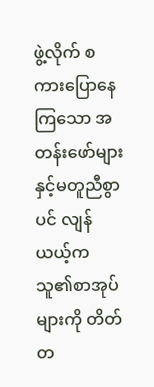ဖွဲ့လိုက် စကားပြောနေကြသော အတန်းဖော်များနှင့်မတူညီစွာပင် လျန်ယယ့်က သူ၏စာအုပ်များကို တိတ်တ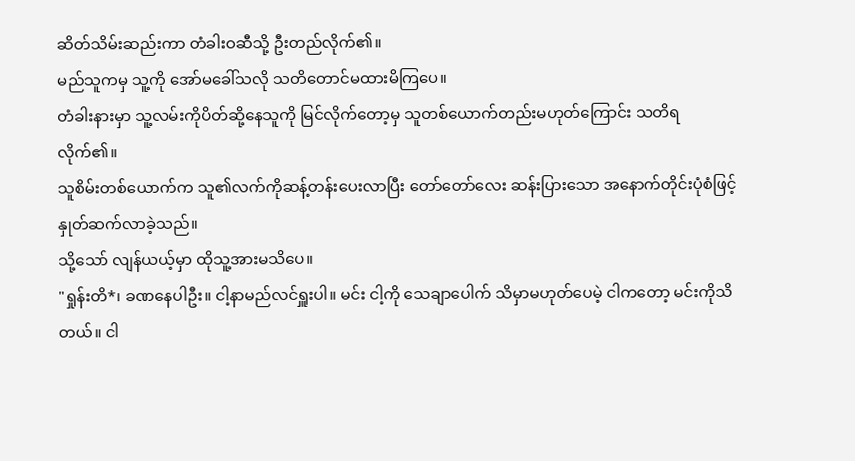ဆိတ်သိမ်းဆည်းကာ တံခါးဝဆီသို့ ဦးတည်လိုက်၏။
မည်သူကမှ သူ့ကို အော်မခေါ်သလို သတိတောင်မထားမိကြပေ။
တံခါးနားမှာ သူ့လမ်းကိုပိတ်ဆို့နေသူကို မြင်လိုက်တော့မှ သူတစ်ယောက်တည်းမဟုတ်ကြောင်း သတိရလိုက်၏။
သူစိမ်းတစ်ယောက်က သူ၏လက်ကိုဆန့်တန်းပေးလာပြီး တော်တော်လေး ဆန်းပြားသော အနောက်တိုင်းပုံစံဖြင့် နှုတ်ဆက်လာခဲ့သည်။
သို့သော် လျန်ယယ့်မှာ ထိုသူ့အားမသိပေ။
"ရှုန်းတိ*၊ ခဏနေပါဦး။ ငါ့နာမည်လင်ရှူးပါ။ မင်း ငါ့ကို သေချာပေါက် သိမှာမဟုတ်ပေမဲ့ ငါကတော့ မင်းကိုသိတယ်။ ငါ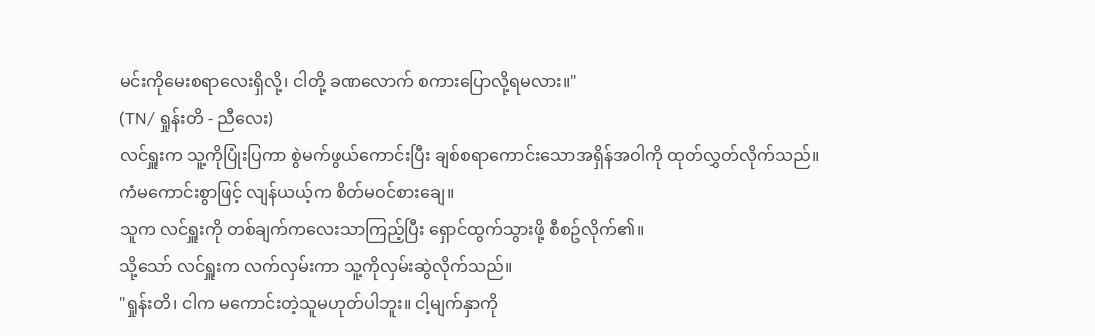မင်းကိုမေးစရာလေးရှိလို့၊ ငါတို့ ခဏလောက် စကားပြောလို့ရမလား။"
(TN/ ရှုန်းတိ - ညီလေး)
လင်ရှူးက သူ့ကိုပြုံးပြကာ စွဲမက်ဖွယ်ကောင်းပြီး ချစ်စရာကောင်းသောအရှိန်အဝါကို ထုတ်လွှတ်လိုက်သည်။
ကံမကောင်းစွာဖြင့် လျန်ယယ့်က စိတ်မဝင်စားချေ။
သူက လင်ရှူးကို တစ်ချက်ကလေးသာကြည့်ပြီး ရှောင်ထွက်သွားဖို့ စီစဥ်လိုက်၏။
သို့သော် လင်ရှူးက လက်လှမ်းကာ သူ့ကိုလှမ်းဆွဲလိုက်သည်။
"ရှုန်းတိ၊ ငါက မကောင်းတဲ့သူမဟုတ်ပါဘူး။ ငါ့မျက်နှာကို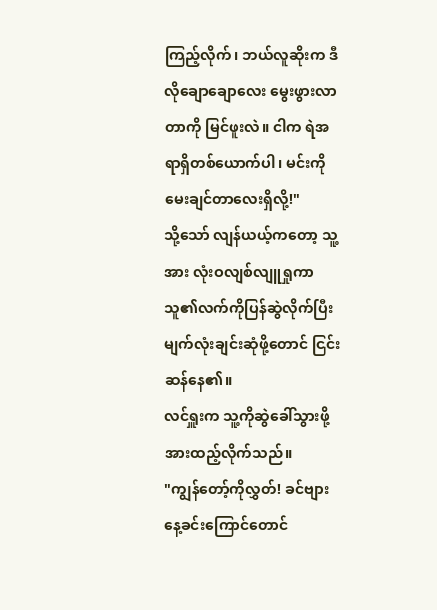ကြည့်လိုက်၊ ဘယ်လူဆိုးက ဒီလိုချောချောလေး မွေးဖွားလာတာကို မြင်ဖူးလဲ။ ငါက ရဲအရာရှိတစ်ယောက်ပါ၊ မင်းကို မေးချင်တာလေးရှိလို့!"
သို့သော် လျန်ယယ့်ကတော့ သူ့အား လုံးဝလျစ်လျူရှုကာ သူ၏လက်ကိုပြန်ဆွဲလိုက်ပြီး မျက်လုံးချင်းဆုံဖို့တောင် ငြင်းဆန်နေ၏။
လင်ရှူးက သူ့ကိုဆွဲခေါ်သွားဖို့ အားထည့်လိုက်သည်။
"ကျွန်တော့်ကိုလွှတ်! ခင်ဗျား နေ့ခင်းကြောင်တောင်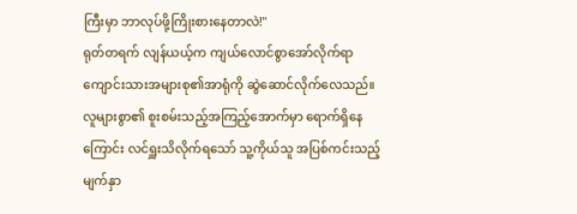ကြီးမှာ ဘာလုပ်ဖို့ကြိုးစားနေတာလဲ!"
ရုတ်တရက် လျန်ယယ့်က ကျယ်လောင်စွာအော်လိုက်ရာ ကျောင်းသားအများစု၏အာရုံကို ဆွဲဆောင်လိုက်လေသည်။
လူများစွာ၏ စူးစမ်းသည့်အကြည့်အောက်မှာ ရောက်ရှိနေကြောင်း လင်ရှူးသိလိုက်ရသော် သူ့ကိုယ်သူ အပြစ်ကင်းသည့်မျက်နှာ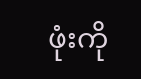ဖုံးကို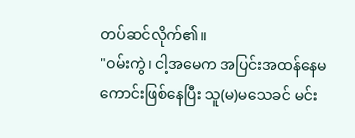တပ်ဆင်လိုက်၏။
"ဝမ်းကွဲ၊ ငါ့အမေက အပြင်းအထန်နေမကောင်းဖြစ်နေပြီး သူ(မ)မသေခင် မင်း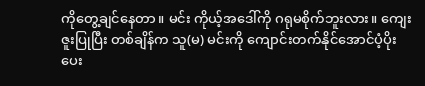ကိုတွေ့ချင်နေတာ။ မင်း ကိုယ့်အဒေါ်ကို ဂရုမစိုက်ဘူးလား။ ကျေးဇူးပြုပြီး တစ်ချိန်က သူ(မ) မင်းကို ကျောင်းတက်နိုင်အောင်ပံ့ပိုးပေး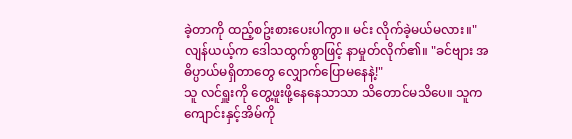ခဲ့တာကို ထည့်စဥ်းစားပေးပါကွာ။ မင်း လိုက်ခဲ့မယ်မလား။"
လျန်ယယ့်က ဒေါသထွက်စွာဖြင့် နာမှုတ်လိုက်၏။ "ခင်ဗျား အဓိပ္ပာယ်မရှိတာတွေ လျှောက်ပြောမနေနဲ့!"
သူ လင်ရှူးကို တွေ့ဖူးဖို့နေနေသာသာ သိတောင်မသိပေ။ သူက ကျောင်းနှင့်အိမ်ကို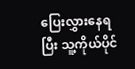ပြေးလွှားနေရပြီး သူ့ကိုယ်ပိုင်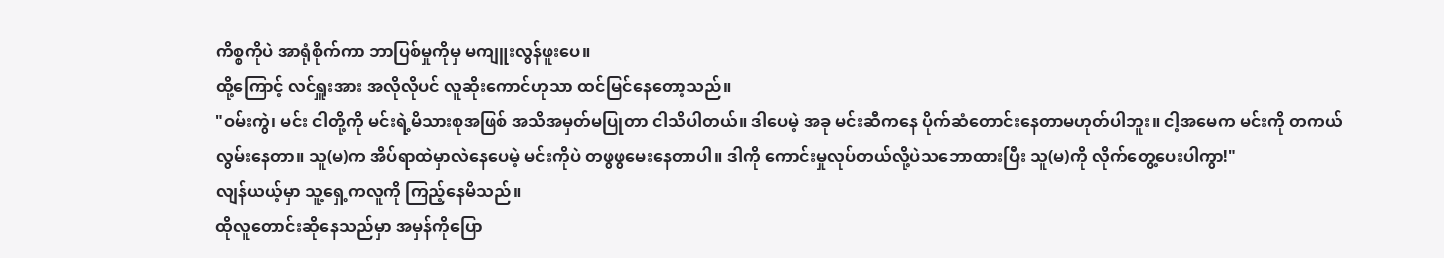ကိစ္စကိုပဲ အာရုံစိုက်ကာ ဘာပြစ်မှုကိုမှ မကျူးလွန်ဖူးပေ။
ထို့ကြောင့် လင်ရှူးအား အလိုလိုပင် လူဆိုးကောင်ဟုသာ ထင်မြင်နေတော့သည်။
"ဝမ်းကွဲ၊ မင်း ငါတို့ကို မင်းရဲ့မိသားစုအဖြစ် အသိအမှတ်မပြုတာ ငါသိပါတယ်။ ဒါပေမဲ့ အခု မင်းဆီကနေ ပိုက်ဆံတောင်းနေတာမဟုတ်ပါဘူး။ ငါ့အမေက မင်းကို တကယ်လွမ်းနေတာ။ သူ(မ)က အိပ်ရာထဲမှာလဲနေပေမဲ့ မင်းကိုပဲ တဖွဖွမေးနေတာပါ။ ဒါကို ကောင်းမှုလုပ်တယ်လို့ပဲသဘောထားပြီး သူ(မ)ကို လိုက်တွေ့ပေးပါကွာ!"
လျန်ယယ့်မှာ သူ့ရှေ့ကလူကို ကြည့်နေမိသည်။
ထိုလူတောင်းဆိုနေသည်မှာ အမှန်ကိုပြော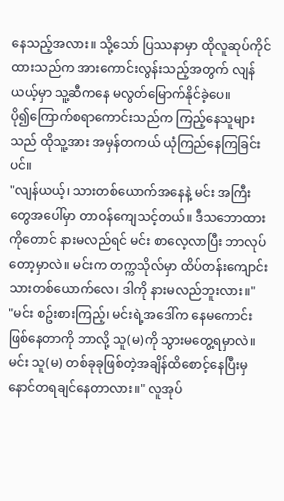နေသည့်အလား။ သို့သော် ပြဿနာမှာ ထိုလူဆုပ်ကိုင်ထားသည်က အားကောင်းလွန်းသည့်အတွက် လျန်ယယ့်မှာ သူ့ဆီကနေ မလွတ်မြောက်နိုင်ခဲ့ပေ။
ပို၍ကြောက်စရာကောင်းသည်က ကြည့်နေသူများသည် ထိုသူ့အား အမှန်တကယ် ယုံကြည်နေကြခြင်းပင်။
"လျန်ယယ့်၊ သားတစ်ယောက်အနေနဲ့ မင်း အကြီးတွေအပေါ်မှာ တာဝန်ကျေသင့်တယ်။ ဒီသဘောထားကိုတောင် နားမလည်ရင် မင်း စာလေ့လာပြီး ဘာလုပ်တော့မှာလဲ။ မင်းက တက္ကသိုလ်မှာ ထိပ်တန်းကျောင်းသားတစ်ယောက်လေ၊ ဒါကို နားမလည်ဘူးလား။"
"မင်း စဥ်းစားကြည့်၊ မင်းရဲ့အဒေါ်က နေမကောင်းဖြစ်နေတာကို ဘာလို့ သူ(မ)ကို သွားမတွေ့ရမှာလဲ။ မင်း သူ(မ) တစ်ခုခုဖြစ်တဲ့အချိန်ထိစောင့်နေပြီးမှ နောင်တရချင်နေတာလား။" လူအုပ်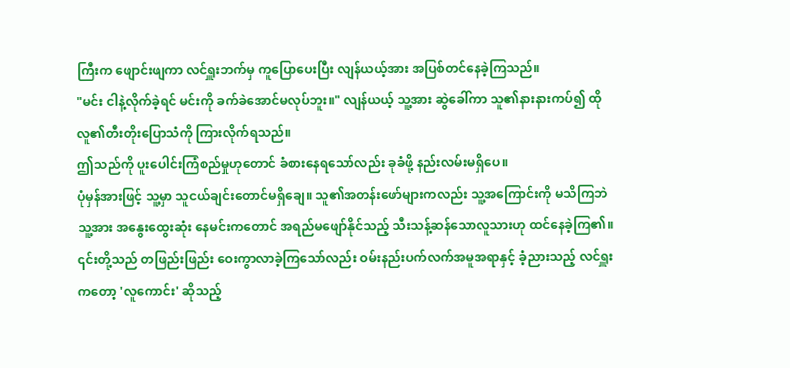ကြီးက ဖျောင်းဖျကာ လင်ရှူးဘက်မှ ကူပြောပေးပြီး လျန်ယယ့်အား အပြစ်တင်နေခဲ့ကြသည်။
"မင်း ငါနဲ့လိုက်ခဲ့ရင် မင်းကို ခက်ခဲအောင်မလုပ်ဘူး။" လျန်ယယ့် သူ့အား ဆွဲခေါ်ကာ သူ၏နားနားကပ်၍ ထိုလူ၏တီးတိုးပြောသံကို ကြားလိုက်ရသည်။
ဤသည်ကို ပူးပေါင်းကြံစည်မှုဟုတောင် ခံစားနေရသော်လည်း ခုခံဖို့ နည်းလမ်းမရှိပေ။
ပုံမှန်အားဖြင့် သူ့မှာ သူငယ်ချင်းတောင်မရှိချေ။ သူ၏အတန်းဖော်များကလည်း သူ့အကြောင်းကို မသိကြဘဲ သူ့အား အနွေးထွေးဆုံး နေမင်းကတောင် အရည်မဖျော်နိုင်သည့် သီးသန့်ဆန်သောလူသားဟု ထင်နေခဲ့ကြ၏။
၎င်းတို့သည် တဖြည်းဖြည်း ဝေးကွာလာခဲ့ကြသော်လည်း ဝမ်းနည်းပက်လက်အမူအရာနှင့် ခံ့ညားသည့် လင်ရှူးကတော့ 'လူကောင်း' ဆိုသည့်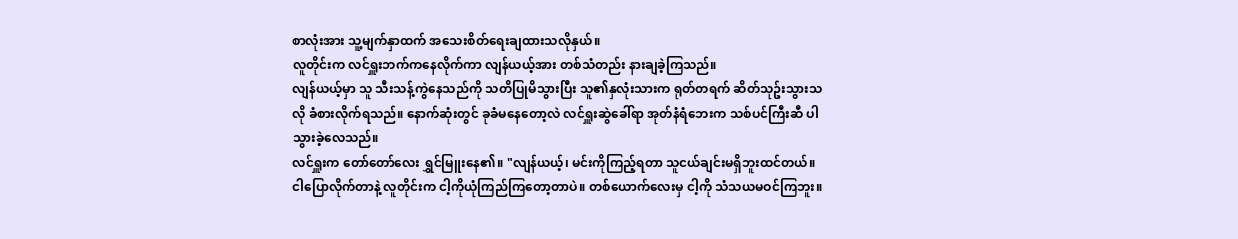စာလုံးအား သူ့မျက်နှာထက် အသေးစိတ်ရေးချထားသလိုနှယ်။
လူတိုင်းက လင်ရှူးဘက်ကနေလိုက်ကာ လျန်ယယ့်အား တစ်သံတည်း နားချခဲ့ကြသည်။
လျန်ယယ့်မှာ သူ သီးသန့်ကွဲနေသည်ကို သတိပြုမိသွားပြီး သူ၏နှလုံးသားက ရုတ်တရက် ဆိတ်သုဥ်းသွားသလို ခံစားလိုက်ရသည်။ နောက်ဆုံးတွင် ခုခံမနေတော့လဲ လင်ရှူးဆွဲခေါ်ရာ အုတ်နံရံဘေးက သစ်ပင်ကြီးဆီ ပါသွားခဲ့လေသည်။
လင်ရှူးက တော်တော်လေး ရွှင်မြူးနေ၏။ "လျန်ယယ့်၊ မင်းကိုကြည့်ရတာ သူငယ်ချင်းမရှိဘူးထင်တယ်။ ငါပြောလိုက်တာနဲ့ လူတိုင်းက ငါ့ကိုယုံကြည်ကြတော့တာပဲ။ တစ်ယောက်လေးမှ ငါ့ကို သံသယမဝင်ကြဘူး။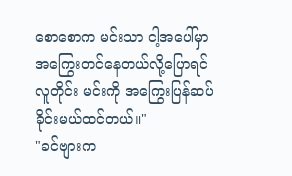စောစောက မင်းသာ ငါ့အပေါ်မှာ အကြွေးတင်နေတယ်လို့ပြောရင် လူတိုင်း မင်းကို အကြွေးပြန်ဆပ်ခိုင်းမယ်ထင်တယ်။"
"ခင်ဗျားက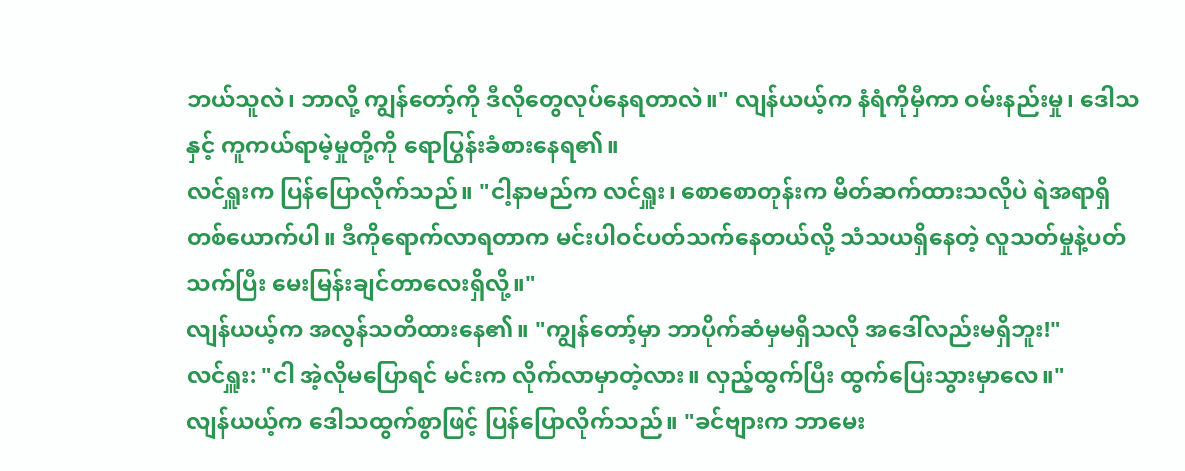ဘယ်သူလဲ၊ ဘာလို့ ကျွန်တော့်ကို ဒီလိုတွေလုပ်နေရတာလဲ။" လျန်ယယ့်က နံရံကိုမှီကာ ဝမ်းနည်းမှု၊ ဒေါသနှင့် ကူကယ်ရာမဲ့မှုတို့ကို ရောပြွန်းခံစားနေရ၏။
လင်ရှူးက ပြန်ပြောလိုက်သည်။ "ငါ့နာမည်က လင်ရှူး၊ စောစောတုန်းက မိတ်ဆက်ထားသလိုပဲ ရဲအရာရှိတစ်ယောက်ပါ။ ဒီကိုရောက်လာရတာက မင်းပါဝင်ပတ်သက်နေတယ်လို့ သံသယရှိနေတဲ့ လူသတ်မှုနဲ့ပတ်သက်ပြီး မေးမြန်းချင်တာလေးရှိလို့။"
လျန်ယယ့်က အလွန်သတိထားနေ၏။ "ကျွန်တော့်မှာ ဘာပိုက်ဆံမှမရှိသလို အဒေါ်လည်းမရှိဘူး!"
လင်ရှူး: "ငါ အဲ့လိုမပြောရင် မင်းက လိုက်လာမှာတဲ့လား။ လှည့်ထွက်ပြီး ထွက်ပြေးသွားမှာလေ။"
လျန်ယယ့်က ဒေါသထွက်စွာဖြင့် ပြန်ပြောလိုက်သည်။ "ခင်ဗျားက ဘာမေး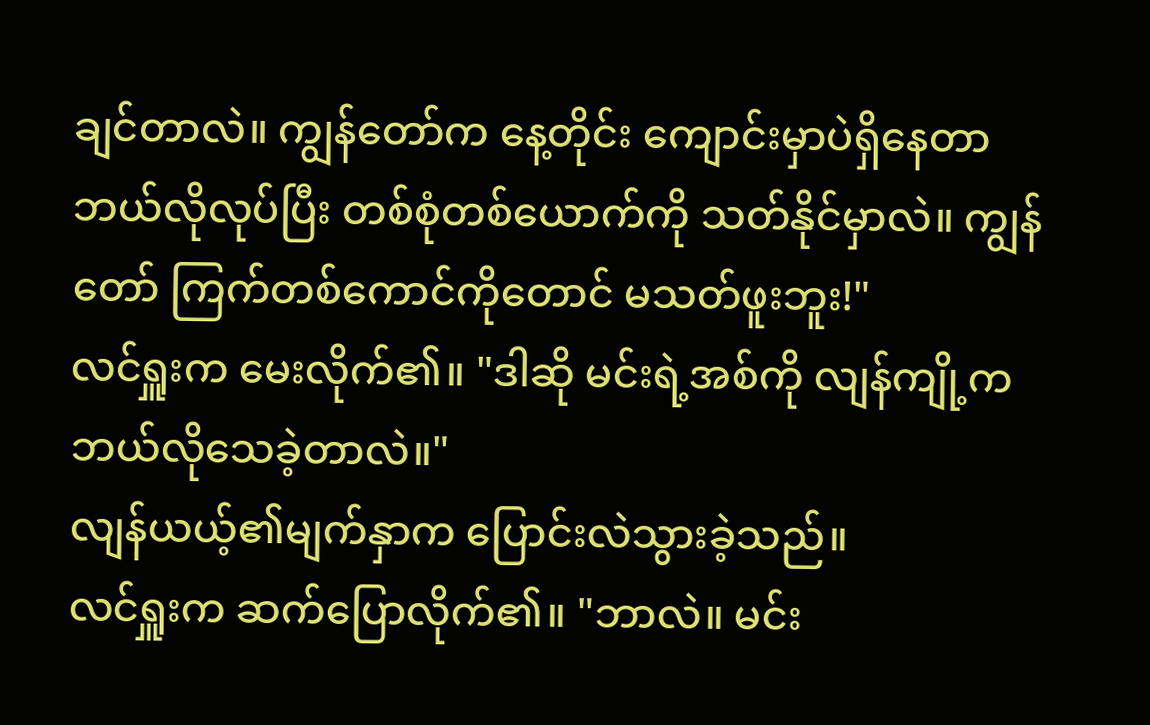ချင်တာလဲ။ ကျွန်တော်က နေ့တိုင်း ကျောင်းမှာပဲရှိနေတာ ဘယ်လိုလုပ်ပြီး တစ်စုံတစ်ယောက်ကို သတ်နိုင်မှာလဲ။ ကျွန်တော် ကြက်တစ်ကောင်ကိုတောင် မသတ်ဖူးဘူး!"
လင်ရှူးက မေးလိုက်၏။ "ဒါဆို မင်းရဲ့အစ်ကို လျန်ကျို့က ဘယ်လိုသေခဲ့တာလဲ။"
လျန်ယယ့်၏မျက်နှာက ပြောင်းလဲသွားခဲ့သည်။
လင်ရှူးက ဆက်ပြောလိုက်၏။ "ဘာလဲ။ မင်း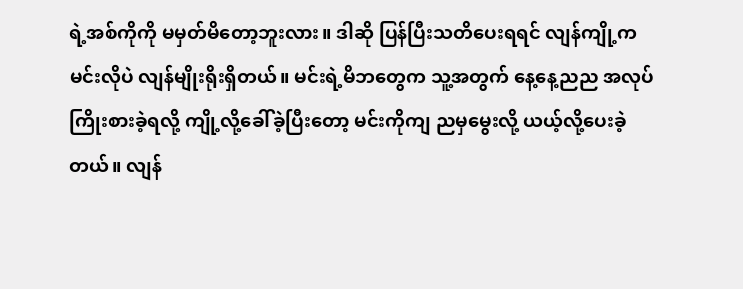ရဲ့အစ်ကိုကို မမှတ်မိတော့ဘူးလား။ ဒါဆို ပြန်ပြီးသတိပေးရရင် လျန်ကျို့က မင်းလိုပဲ လျန်မျိုးရိုးရှိတယ်။ မင်းရဲ့မိဘတွေက သူ့အတွက် နေ့နေ့ညည အလုပ်ကြိုးစားခဲ့ရလို့ ကျို့လို့ခေါ်ခဲ့ပြီးတော့ မင်းကိုကျ ညမှမွေးလို့ ယယ့်လို့ပေးခဲ့တယ်။ လျန်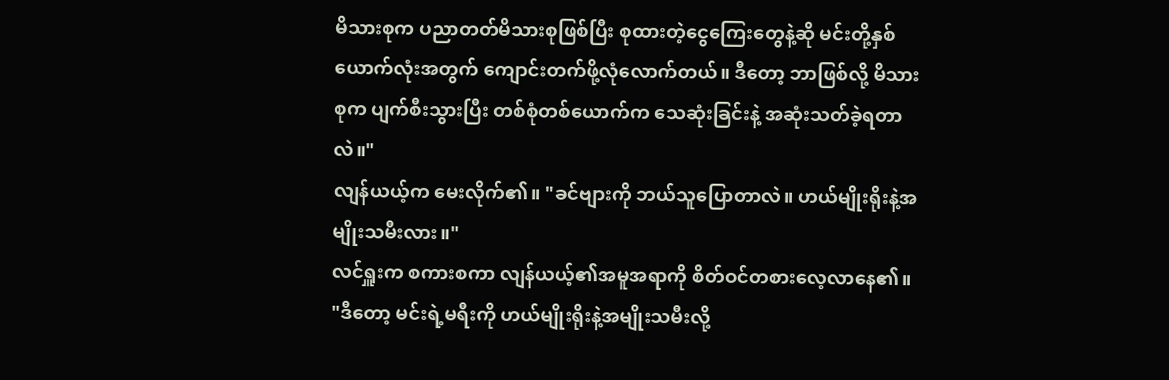မိသားစုက ပညာတတ်မိသားစုဖြစ်ပြီး စုထားတဲ့ငွေကြေးတွေနဲ့ဆို မင်းတို့နှစ်ယောက်လုံးအတွက် ကျောင်းတက်ဖို့လုံလောက်တယ်။ ဒီတော့ ဘာဖြစ်လို့ မိသားစုက ပျက်စီးသွားပြီး တစ်စုံတစ်ယောက်က သေဆုံးခြင်းနဲ့ အဆုံးသတ်ခဲ့ရတာလဲ။"
လျန်ယယ့်က မေးလိုက်၏။ "ခင်ဗျားကို ဘယ်သူပြောတာလဲ။ ဟယ်မျိုးရိုးနဲ့အမျိုးသမီးလား။"
လင်ရှူးက စကားစကာ လျန်ယယ့်၏အမူအရာကို စိတ်ဝင်တစားလေ့လာနေ၏။ "ဒီတော့ မင်းရဲ့မရီးကို ဟယ်မျိုးရိုးနဲ့အမျိုးသမီးလို့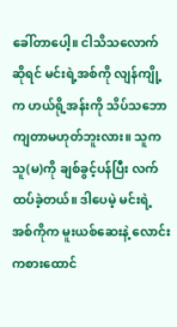ခေါ်တာပေါ့။ ငါသိသလောက်ဆိုရင် မင်းရဲ့အစ်ကို လျန်ကျို့က ဟယ်ရို့အန်းကို သိပ်သဘောကျတာမဟုတ်ဘူးလား။ သူက သူ(မ)ကို ချစ်ခွင့်ပန်ပြီး လက်ထပ်ခဲ့တယ်။ ဒါပေမဲ့ မင်းရဲ့အစ်ကိုက မူးယစ်ဆေးနဲ့ လောင်းကစားထောင်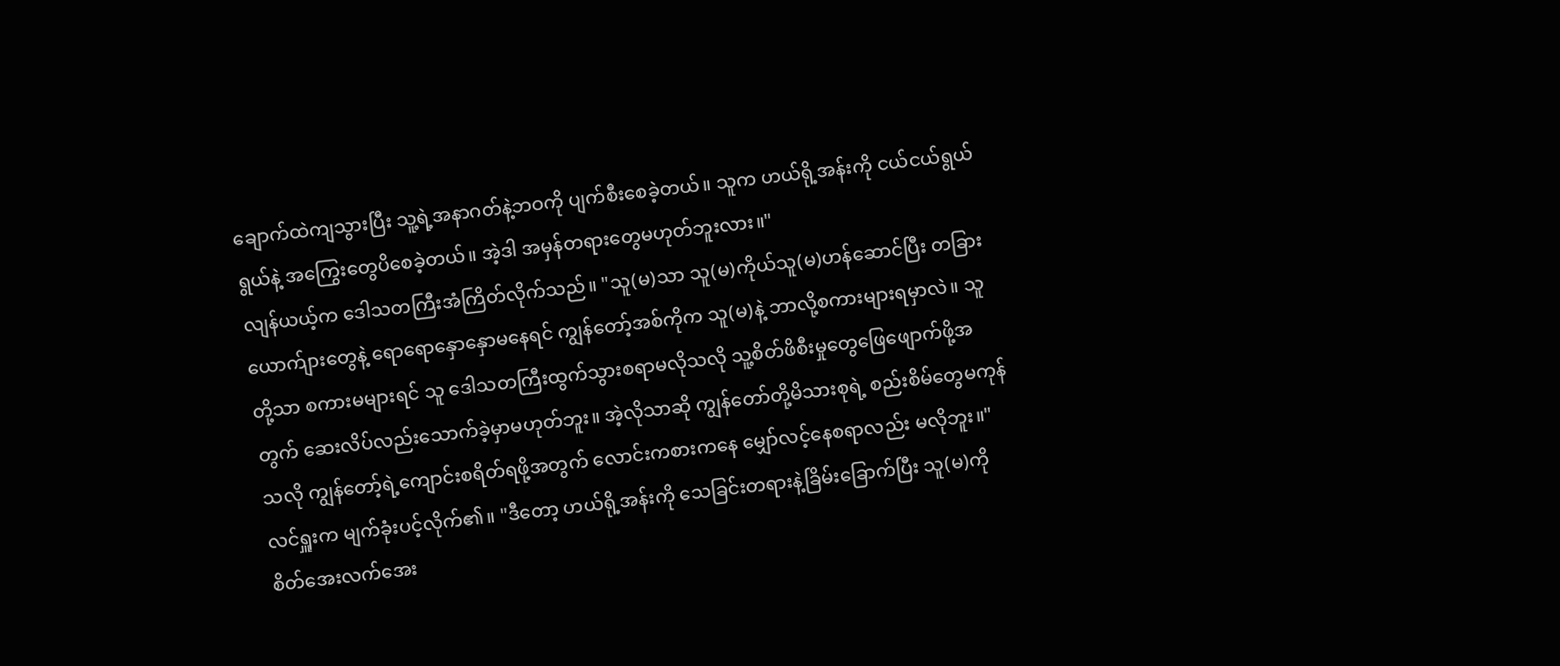ချောက်ထဲကျသွားပြီး သူ့ရဲ့အနာဂတ်နဲ့ဘဝကို ပျက်စီးစေခဲ့တယ်။ သူက ဟယ်ရို့အန်းကို ငယ်ငယ်ရွယ်ရွယ်နဲ့ အကြွေးတွေပိစေခဲ့တယ်။ အဲ့ဒါ အမှန်တရားတွေမဟုတ်ဘူးလား။"
လျန်ယယ့်က ဒေါသတကြီးအံကြိတ်လိုက်သည်။ "သူ(မ)သာ သူ(မ)ကိုယ်သူ(မ)ဟန်ဆောင်ပြီး တခြားယောက်ျားတွေနဲ့ ရောရောနှောနှောမနေရင် ကျွန်တော့်အစ်ကိုက သူ(မ)နဲ့ ဘာလို့စကားများရမှာလဲ။ သူတို့သာ စကားမများရင် သူ ဒေါသတကြီးထွက်သွားစရာမလိုသလို သူ့စိတ်ဖိစီးမှုတွေဖြေဖျောက်ဖို့အတွက် ဆေးလိပ်လည်းသောက်ခဲ့မှာမဟုတ်ဘူး။ အဲ့လိုသာဆို ကျွန်တော်တို့မိသားစုရဲ့ စည်းစိမ်တွေမကုန်သလို ကျွန်တော့်ရဲ့ကျောင်းစရိတ်ရဖို့အတွက် လောင်းကစားကနေ မျှော်လင့်နေစရာလည်း မလိုဘူး။"
လင်ရှူးက မျက်ခုံးပင့်လိုက်၏။ "ဒီတော့ ဟယ်ရို့အန်းကို သေခြင်းတရားနဲ့ခြိမ်းခြောက်ပြီး သူ(မ)ကို စိတ်အေးလက်အေး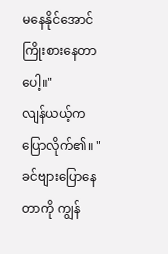မနေနိုင်အောင် ကြိုးစားနေတာပေါ့။"
လျန်ယယ့်က ပြောလိုက်၏။ "ခင်ဗျားပြောနေတာကို ကျွန်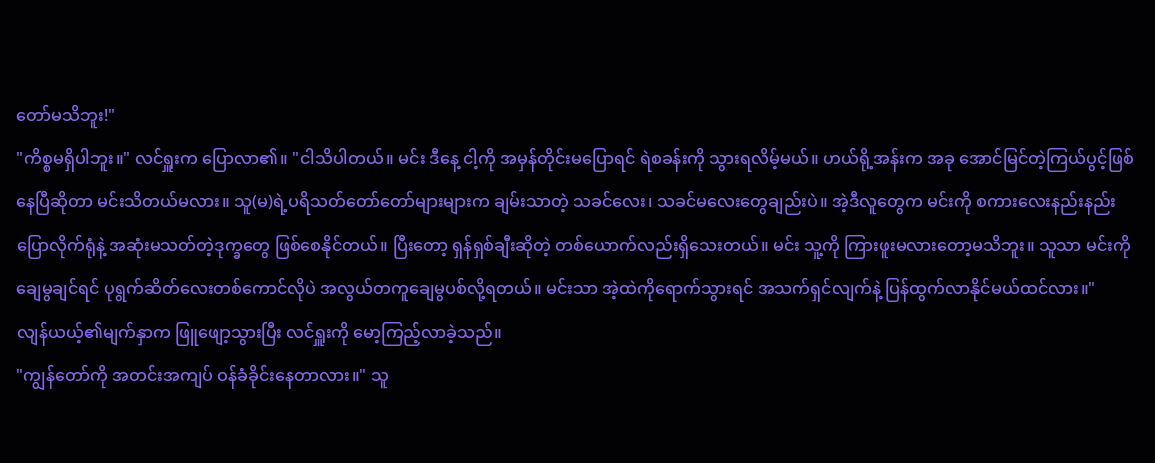တော်မသိဘူး!"
"ကိစ္စမရှိပါဘူး။" လင်ရှူးက ပြောလာ၏။ "ငါသိပါတယ်။ မင်း ဒီနေ့ ငါ့ကို အမှန်တိုင်းမပြောရင် ရဲစခန်းကို သွားရလိမ့်မယ်။ ဟယ်ရို့အန်းက အခု အောင်မြင်တဲ့ကြယ်ပွင့်ဖြစ်နေပြီဆိုတာ မင်းသိတယ်မလား။ သူ(မ)ရဲ့ပရိသတ်တော်တော်များများက ချမ်းသာတဲ့ သခင်လေး၊ သခင်မလေးတွေချည်းပဲ။ အဲ့ဒီလူတွေက မင်းကို စကားလေးနည်းနည်းပြောလိုက်ရုံနဲ့ အဆုံးမသတ်တဲ့ဒုက္ခတွေ ဖြစ်စေနိုင်တယ်။ ပြီးတော့ ရှန်ရှစ်ချီးဆိုတဲ့ တစ်ယောက်လည်းရှိသေးတယ်။ မင်း သူ့ကို ကြားဖူးမလားတော့မသိဘူး။ သူသာ မင်းကိုချေမွချင်ရင် ပုရွက်ဆိတ်လေးတစ်ကောင်လိုပဲ အလွယ်တကူချေမွပစ်လို့ရတယ်။ မင်းသာ အဲ့ထဲကိုရောက်သွားရင် အသက်ရှင်လျက်နဲ့ ပြန်ထွက်လာနိုင်မယ်ထင်လား။"
လျန်ယယ့်၏မျက်နှာက ဖြူဖျော့သွားပြီး လင်ရှူးကို မော့ကြည့်လာခဲ့သည်။
"ကျွန်တော်ကို အတင်းအကျပ် ဝန်ခံခိုင်းနေတာလား။" သူ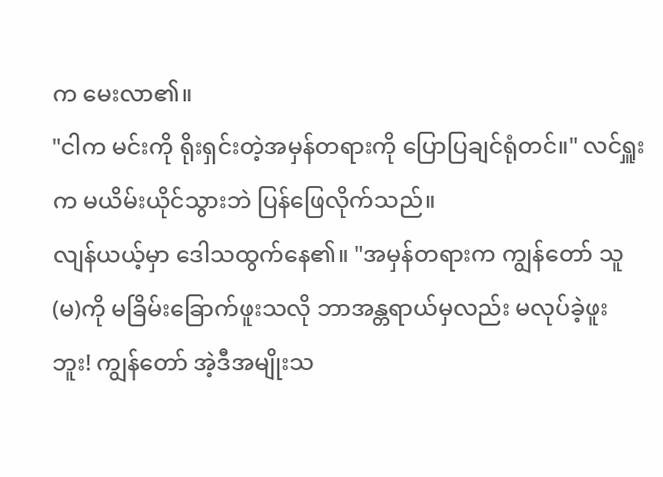က မေးလာ၏။
"ငါက မင်းကို ရိုးရှင်းတဲ့အမှန်တရားကို ပြောပြချင်ရုံတင်။" လင်ရှူးက မယိမ်းယိုင်သွားဘဲ ပြန်ဖြေလိုက်သည်။
လျန်ယယ့်မှာ ဒေါသထွက်နေ၏။ "အမှန်တရားက ကျွန်တော် သူ(မ)ကို မခြိမ်းခြောက်ဖူးသလို ဘာအန္တရာယ်မှလည်း မလုပ်ခဲ့ဖူးဘူး! ကျွန်တော် အဲ့ဒီအမျိုးသ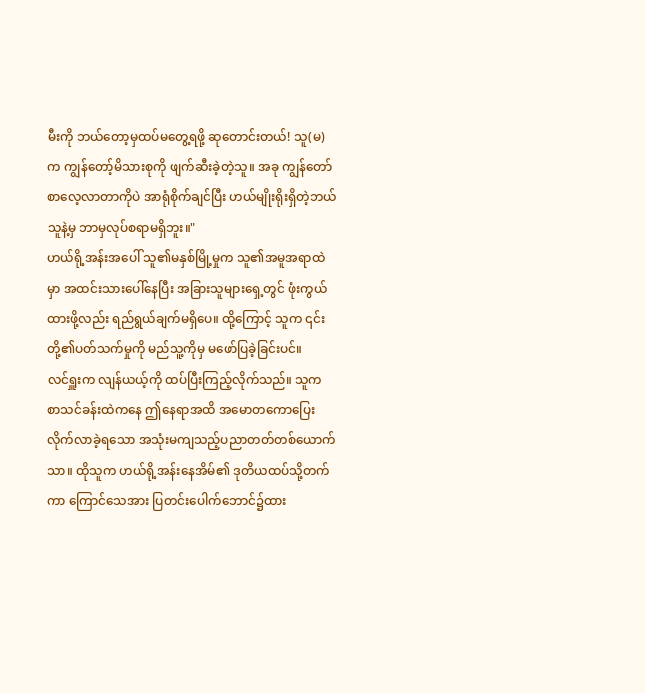မီးကို ဘယ်တော့မှထပ်မတွေ့ရဖို့ ဆုတောင်းတယ်! သူ(မ)က ကျွန်တော့်မိသားစုကို ဖျက်ဆီးခဲ့တဲ့သူ။ အခု ကျွန်တော် စာလေ့လာတာကိုပဲ အာရုံစိုက်ချင်ပြီး ဟယ်မျိုးရိုးရှိတဲ့ဘယ်သူနဲ့မှ ဘာမှလုပ်စရာမရှိဘူး။"
ဟယ်ရို့အန်းအပေါ် သူ၏မနှစ်မြို့မှုက သူ၏အမူအရာထဲမှာ အထင်းသားပေါ်နေပြီး အခြားသူများရှေ့တွင် ဖုံးကွယ်ထားဖို့လည်း ရည်ရွယ်ချက်မရှိပေ။ ထို့ကြောင့် သူက ၎င်းတို့၏ပတ်သက်မှုကို မည်သူ့ကိုမှ မဖော်ပြခဲ့ခြင်းပင်။
လင်ရှူးက လျန်ယယ့်ကို ထပ်ပြီးကြည့်လိုက်သည်။ သူက စာသင်ခန်းထဲကနေ ဤနေရာအထိ အမောတကောပြေးလိုက်လာခဲ့ရသော အသုံးမကျသည့်ပညာတတ်တစ်ယောက်သာ။ ထိုသူက ဟယ်ရို့အန်းနေအိမ်၏ ဒုတိယထပ်သို့တက်ကာ ကြောင်သေအား ပြတင်းပေါက်ဘောင်၌ထား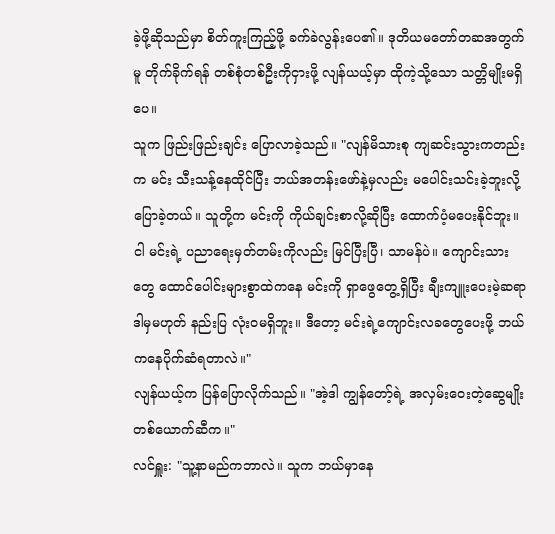ခဲ့ဖို့ဆိုသည်မှာ စိတ်ကူးကြည့်ဖို့ ခက်ခဲလွန်းပေ၏။ ဒုတိယမတော်တဆအတွက်မူ တိုက်ခိုက်ရန် တစ်စုံတစ်ဦးကိုငှားဖို့ လျန်ယယ့်မှာ ထိုကဲ့သို့သော သတ္တိမျိုးမရှိပေ။
သူက ဖြည်းဖြည်းချင်း ပြောလာခဲ့သည်။ "လျန်မိသားစု ကျဆင်းသွားကတည်းက မင်း သီးသန့်နေထိုင်ပြီး ဘယ်အတန်းဖော်နဲ့မှလည်း မပေါင်းသင်းခဲ့ဘူးလို့ပြောခဲ့တယ်။ သူတို့က မင်းကို ကိုယ်ချင်းစာလို့ဆိုပြီး ထောက်ပံ့မပေးနိုင်ဘူး။ ငါ မင်းရဲ့ ပညာရေးမှတ်တမ်းကိုလည်း မြင်ပြီးပြီ၊ သာမန်ပဲ။ ကျောင်းသားတွေ ထောင်ပေါင်းများစွာထဲကနေ မင်းကို ရှာဖွေတွေ့ရှိပြီး ချီးကျူးပေးမဲ့ဆရာ ဒါမှမဟုတ် နည်းပြ လုံးဝမရှိဘူး။ ဒီတော့ မင်းရဲ့ကျောင်းလခတွေပေးဖို့ ဘယ်ကနေပိုက်ဆံရတာလဲ။"
လျန်ယယ့်က ပြန်ပြောလိုက်သည်။ "အဲ့ဒါ ကျွန်တော့်ရဲ့ အလှမ်းဝေးတဲ့ဆွေမျိုးတစ်ယောက်ဆီက။"
လင်ရှူး: "သူ့နာမည်ကဘာလဲ။ သူက ဘယ်မှာနေ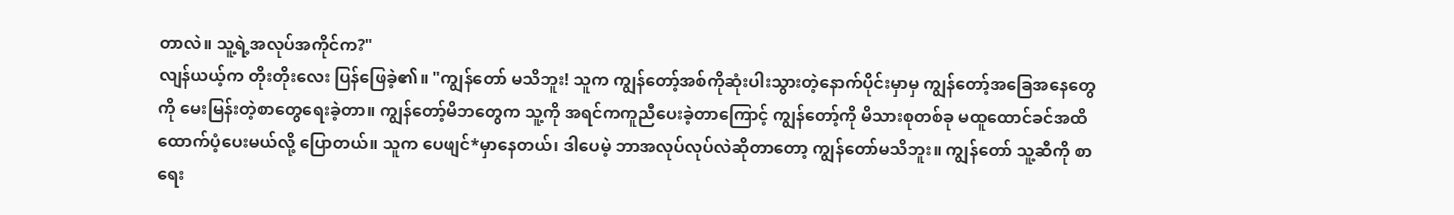တာလဲ။ သူ့ရဲ့အလုပ်အကိုင်က?"
လျန်ယယ့်က တိုးတိုးလေး ပြန်ဖြေခဲ့၏။ "ကျွန်တော် မသိဘူး! သူက ကျွန်တော့်အစ်ကိုဆုံးပါးသွားတဲ့နောက်ပိုင်းမှာမှ ကျွန်တော့်အခြေအနေတွေကို မေးမြန်းတဲ့စာတွေရေးခဲ့တာ။ ကျွန်တော့်မိဘတွေက သူ့ကို အရင်ကကူညီပေးခဲ့တာကြောင့် ကျွန်တော့်ကို မိသားစုတစ်ခု မထူထောင်ခင်အထိ ထောက်ပံ့ပေးမယ်လို့ ပြောတယ်။ သူက ပေဖျင်*မှာနေတယ်၊ ဒါပေမဲ့ ဘာအလုပ်လုပ်လဲဆိုတာတော့ ကျွန်တော်မသိဘူး။ ကျွန်တော် သူ့ဆီကို စာရေး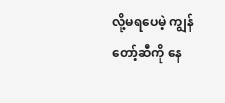လို့မရပေမဲ့ ကျွန်တော့်ဆီကို နေ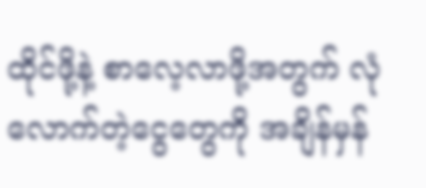ထိုင်ဖို့နဲ့ စာလေ့လာဖို့အတွက် လုံလောက်တဲ့ငွေတွေကို အချိန်မှန်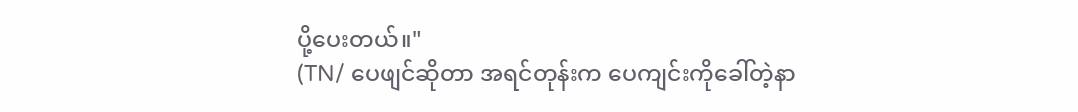ပို့ပေးတယ်။"
(TN/ ပေဖျင်ဆိုတာ အရင်တုန်းက ပေကျင်းကိုခေါ်တဲ့နာ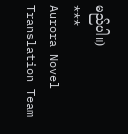မည်ပါ။)
***
Aurora Novel Translation Team